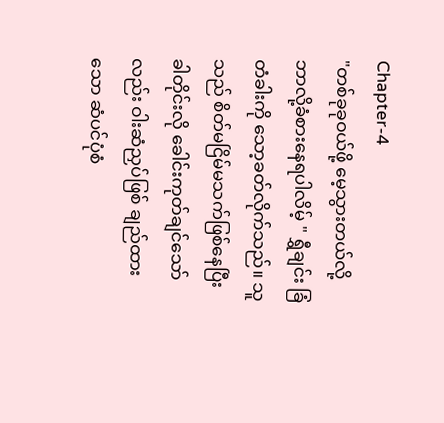Chapter-4
"တစ်ခုခုဝယ်ဖို့ မေ့သွားတယ်လို့ ဘာလို့ခံစားနေရပါလိမ့် " ရွှီချင်း ခြံတံခါးကို သော့ခတ်လိုက်သည်။ သူသည် စိတ်မငြိမ်မသက်ဖြစ်နေပြီး ခါတိုင်းလို ခေါင်းကုတ်ချင်သော်လည်း ဝါးဆံညှပ်ဖြစ် ချည်ထားသော ဆံပင်ပုံစံ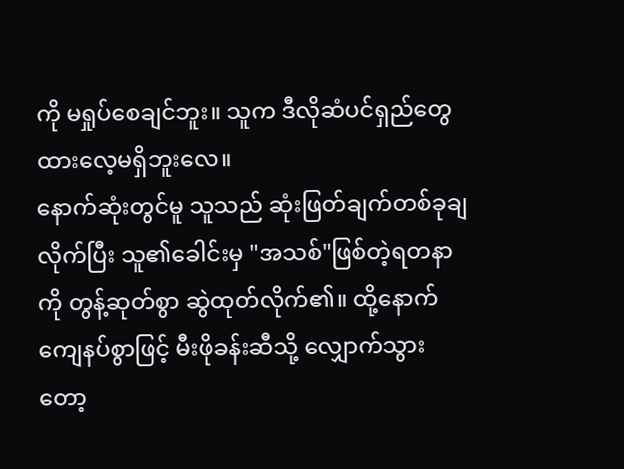ကို မရှုပ်စေချင်ဘူး။ သူက ဒီလိုဆံပင်ရှည်တွေ ထားလေ့မရှိဘူးလေ။
နောက်ဆုံးတွင်မူ သူသည် ဆုံးဖြတ်ချက်တစ်ခုချလိုက်ပြီး သူ၏ခေါင်းမှ "အသစ်"ဖြစ်တဲ့ရတနာကို တွန့်ဆုတ်စွာ ဆွဲထုတ်လိုက်၏။ ထို့နောက် ကျေနပ်စွာဖြင့် မီးဖိုခန်းဆီသို့ လျှောက်သွားတော့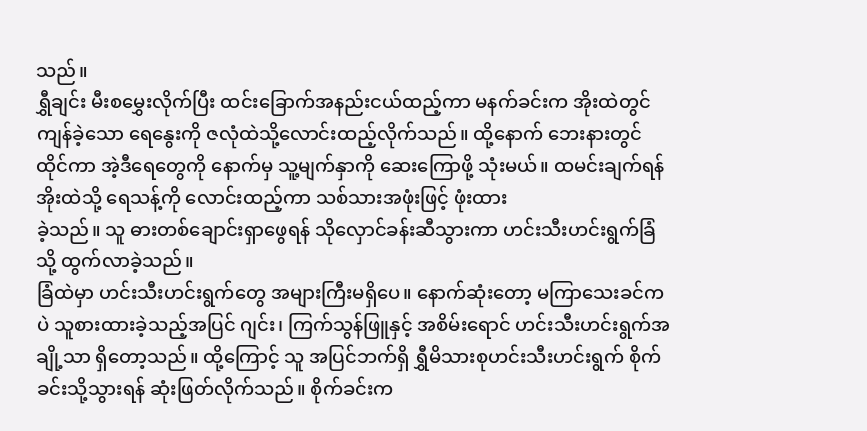သည်။
ရွှီချင်း မီးစမွှေးလိုက်ပြီး ထင်းခြောက်အနည်းငယ်ထည့်ကာ မနက်ခင်းက အိုးထဲတွင်ကျန်ခဲ့သော ရေနွေးကို ဇလုံထဲသို့လောင်းထည့်လိုက်သည်။ ထို့နောက် ဘေးနားတွင်ထိုင်ကာ အဲ့ဒီရေတွေကို နောက်မှ သူ့မျက်နှာကို ဆေးကြောဖို့ သုံးမယ်။ ထမင်းချက်ရန် အိုးထဲသို့ ရေသန့်ကို လောင်းထည့်ကာ သစ်သားအဖုံးဖြင့် ဖုံးထား
ခဲ့သည်။ သူ ဓားတစ်ချောင်းရှာဖွေရန် သိုလှောင်ခန်းဆီသွားကာ ဟင်းသီးဟင်းရွက်ခြံသို့ ထွက်လာခဲ့သည်။
ခြံထဲမှာ ဟင်းသီးဟင်းရွက်တွေ အများကြီးမရှိပေ။ နောက်ဆုံးတော့ မကြာသေးခင်ကပဲ သူစားထားခဲ့သည့်အပြင် ဂျင်း၊ ကြက်သွန်ဖြူနှင့် အစိမ်းရောင် ဟင်းသီးဟင်းရွက်အချို့သာ ရှိတော့သည်။ ထို့ကြောင့် သူ အပြင်ဘက်ရှိ ရွှီမိသားစုဟင်းသီးဟင်းရွက် စိုက်ခင်းသို့သွားရန် ဆုံးဖြတ်လိုက်သည်။ စိုက်ခင်းက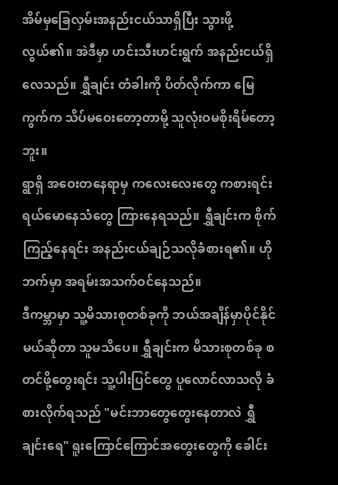အိမ်မှခြေလှမ်းအနည်းငယ်သာရှိပြီး သွားဖို့လွယ်၏။ အဲဒီမှာ ဟင်းသီးဟင်းရွက် အနည်းငယ်ရှိလေသည်။ ရွှီချင်း တံခါးကို ပိတ်လိုက်ကာ မြေကွက်က သိပ်မဝေးတော့တာမို့ သူလုံးဝမစိုးရိမ်တော့ဘူး။
ရွာရှိ အဝေးတနေရာမှ ကလေးလေးတွေ ကစားရင်း ရယ်မောနေသံတွေ ကြားနေရသည်။ ရွှီချင်းက စိုက်ကြည့်နေရင်း အနည်းငယ်ချဉ်သလိုခံစားရ၏။ ဟိုဘက်မှာ အရမ်းအသက်ဝင်နေသည်။
ဒီကမ္ဘာမှာ သူ့မိသားစုတစ်ခုကို ဘယ်အချိန်မှာပိုင်နိုင်မယ်ဆိုတာ သူမသိပေ။ ရွှီချင်းက မိသားစုတစ်ခု စတင်ဖို့တွေးရင်း သူ့ပါးပြင်တွေ ပူလောင်လာသလို ခံစားလိုက်ရသည် "မင်းဘာတွေတွေးနေတာလဲ ရွှီချင်းရေ" ရူးကြောင်ကြောင်အတွေးတွေကို ခေါင်း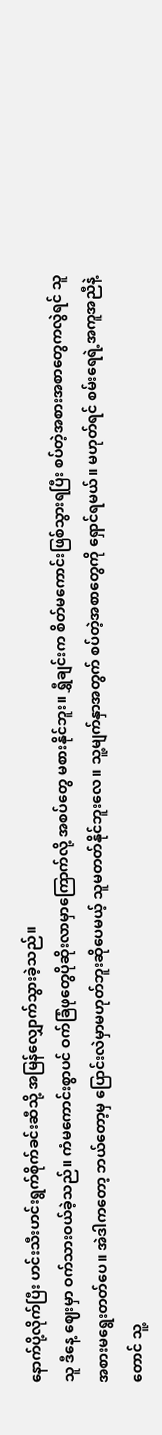နောက်ပို့လိုက်ပြီး ဟင်းသီးဟင်းရွက်စိုက်ခင်းဆီသို့ အမြန်လျှောက်သွားခဲ့သည်။
သူ ဒီနေ့ ဈေးမှာ ဝက်သားဝယ်ခဲ့သည်။ ကံမကောင်းစွာပင် ဝက်ခြံဖုတွေပိုဆိုးလာမှာကြောက်လို့ အစပ်တွေ မစားနိုင်ဘူး။ ရွှီချင်းက စိတ်မကောင်းဖြစ်သွားရပြီး စပ်တဲ့အစားအစာတွေကလွဲရင် သူအစားမရွေးတတ်ပေ။ အဲဒါကတော့ ဘယ်တော့မှ ပြောင်းလဲမှာမဟုတ်ဘူးဆိုပေမယ့် သူမတတ်နိုင်ဘူးလေ။ သူ့မျက်နှာအတွက် စပ်တဲ့အစာတွေကို ရှောင်ရမယ်။ မဟုတ်ရင် စမ်းရေရဲ့အကူအညီနဲ့တောင် သူ့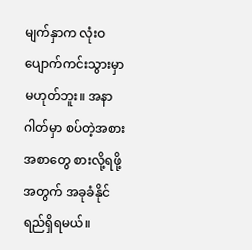မျက်နှာက လုံးဝပျောက်ကင်းသွားမှာမဟုတ်ဘူး။ အနာဂါတ်မှာ စပ်တဲ့အစားအစာတွေ စားလို့ရဖို့အတွက် အခုခံနိုင်ရည်ရှိရမယ်။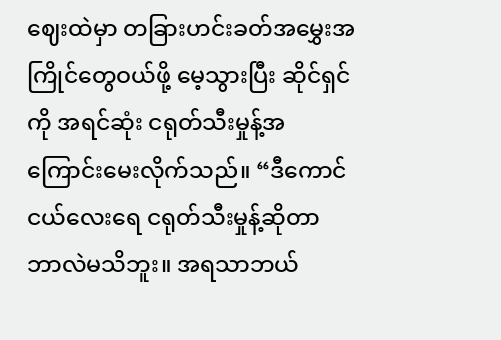ဈေးထဲမှာ တခြားဟင်းခတ်အမွှေးအကြိုင်တွေဝယ်ဖို့ မေ့သွားပြီး ဆိုင်ရှင်ကို အရင်ဆုံး ငရုတ်သီးမှုန့်အကြောင်းမေးလိုက်သည်။ “ဒီကောင်ငယ်လေးရေ ငရုတ်သီးမှုန့်ဆိုတာ ဘာလဲမသိဘူး။ အရသာဘယ်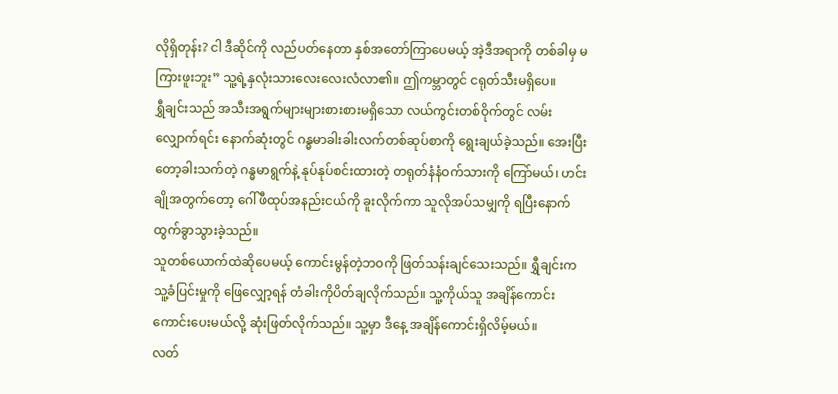လိုရှိတုန်း? ငါ ဒီဆိုင်ကို လည်ပတ်နေတာ နှစ်အတော်ကြာပေမယ့် အဲ့ဒီအရာကို တစ်ခါမှ မကြားဖူးဘူး” သူ့ရဲ့နှလုံးသားလေးလေးလံလာ၏။ ဤကမ္ဘာတွင် ငရုတ်သီးမရှိပေ။
ရွှီချင်းသည် အသီးအရွက်များများစားစားမရှိသော လယ်ကွင်းတစ်ဝိုက်တွင် လမ်းလျှောက်ရင်း နောက်ဆုံးတွင် ဂန္ဓမာခါးခါးလက်တစ်ဆုပ်စာကို ရွေးချယ်ခဲ့သည်။ အေးပြီးတော့ခါးသက်တဲ့ ဂန္ဓမာရွက်နဲ့ နုပ်နုပ်စင်းထားတဲ့ တရုတ်နံနံဝက်သားကို ကြော်မယ်၊ ဟင်းချိုအတွက်တော့ ဂေါ်ဖီထုပ်အနည်းငယ်ကို ခူးလိုက်ကာ သူလိုအပ်သမျှကို ရပြီးနောက် ထွက်ခွာသွားခဲ့သည်။
သူတစ်ယောက်ထဲဆိုပေမယ့် ကောင်းမွန်တဲ့ဘဝကို ဖြတ်သန်းချင်သေးသည်။ ရွှီချင်းက သူ့ခံပြင်းမှုကို ဖြေလျှော့ရန် တံခါးကိုပိတ်ချလိုက်သည်။ သူ့ကိုယ်သူ အချိန်ကောင်းကောင်းပေးမယ်လို့ ဆုံးဖြတ်လိုက်သည်။ သူ့မှာ ဒီနေ့ အချိန်ကောင်းရှိလိမ့်မယ်။
လတ်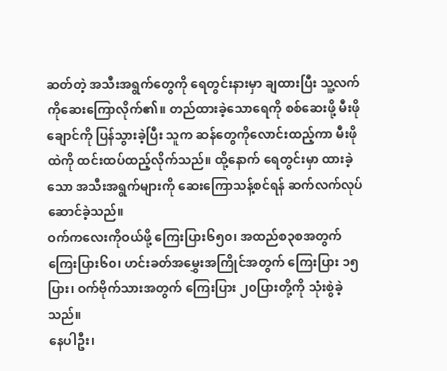ဆတ်တဲ့ အသီးအရွက်တွေကို ရေတွင်းနားမှာ ချထားပြီး သူ့လက်ကိုဆေးကြောလိုက်၏။ တည်ထားခဲ့သောရေကို စစ်ဆေးဖို့ မီးဖိုချောင်ကို ပြန်သွားခဲ့ပြီး သူက ဆန်တွေကိုလောင်းထည့်ကာ မီးဖိုထဲကို ထင်းထပ်ထည့်လိုက်သည်။ ထို့နောက် ရေတွင်းမှာ ထားခဲ့သော အသီးအရွက်များကို ဆေးကြောသန့်စင်ရန် ဆက်လက်လုပ်ဆောင်ခဲ့သည်။
ဝက်ကလေးကိုဝယ်ဖို့ ကြေးပြား၆၅၀၊ အထည်စ၃စအတွက် ကြေးပြား၆၀၊ ဟင်းခတ်အမွှေးအကြိုင်အတွက် ကြေးပြား ၁၅ပြား၊ ဝက်ဗိုက်သားအတွက် ကြေးပြား ၂၀ပြားတို့ကို သုံးစွဲခဲ့သည်။
နေပါဦး၊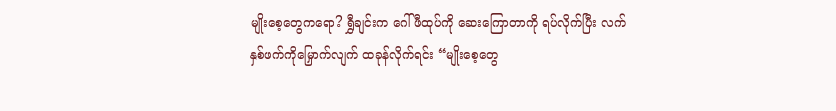မျိုးစေ့တွေကရော? ရွှီချင်းက ဂေါ်ဖီထုပ်ကို ဆေးကြောတာကို ရပ်လိုက်ပြီး လက်နှစ်ဖက်ကိုမြှောက်လျက် ထခုန်လိုက်ရင်း “မျိုးစေ့တွေ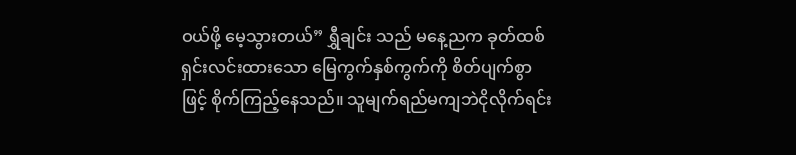ဝယ်ဖို့ မေ့သွားတယ်” ရွှီချင်း သည် မနေ့ညက ခုတ်ထစ်ရှင်းလင်းထားသော မြေကွက်နှစ်ကွက်ကို စိတ်ပျက်စွာဖြင့် စိုက်ကြည့်နေသည်။ သူမျက်ရည်မကျဘဲငိုလိုက်ရင်း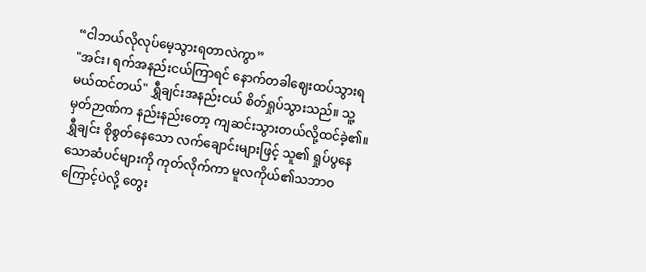“ငါဘယ်လိုလုပ်မေ့သွားရတာလဲကွာ”
"အင်း၊ ရက်အနည်းငယ်ကြာရင် နောက်တခါဈေးထပ်သွားရမယ်ထင်တယ်" ရွှီချင်းအနည်းငယ် စိတ်ရှုပ်သွားသည်။ သူ့မှတ်ဉာဏ်က နည်းနည်းတော့ ကျဆင်းသွားတယ်လို့ထင်ခဲ့၏။ ရွှီချင်း စိုစွတ်နေသော လက်ချောင်းများဖြင့် သူ၏ ရှုပ်ပွနေသောဆံပင်များကို ကုတ်လိုက်ကာ မူလကိုယ်၏သဘာဝကြောင့်ပဲလို့ တွေး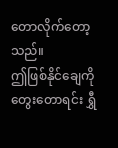တောလိုက်တော့သည်။
ဤဖြစ်နိုင်ချေကိုတွေးတောရင်း ရွှီ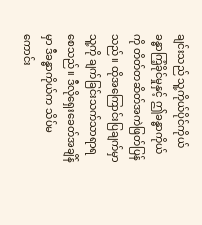ချင်းသည် သူ့ကိုယ်ပိုင်ကိုယ်ခန္ဓာကြံ့ခိုင်မှုနှင့် ဤခန္ဓာကိုယ်ကို တိတ်တဆိတ်အကဲဖြတ်ပြန်သည်။ ထိုအကြောင်းပြချက်မှာ သူ့ကို ချက်ခြင်းသက်သာရာရစေသည်။ ဒီလိုရှေးခေတ်အချိန်မှာ ဒီခန္ဓာကိုယ်က သိပ်မကောင်း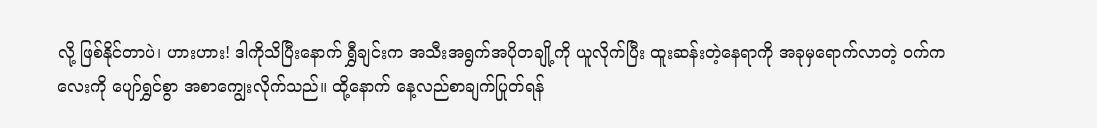လို့ ဖြစ်နိုင်တာပဲ၊ ဟားဟား! ဒါကိုသိပြီးနောက် ရွှီချင်းက အသီးအရွက်အပိုတချို့ကို ယူလိုက်ပြီး ထူးဆန်းတဲ့နေရာကို အခုမှရောက်လာတဲ့ ဝက်ကလေးကို ပျော်ရွှင်စွာ အစာကျွေးလိုက်သည်။ ထို့နောက် နေ့လည်စာချက်ပြုတ်ရန်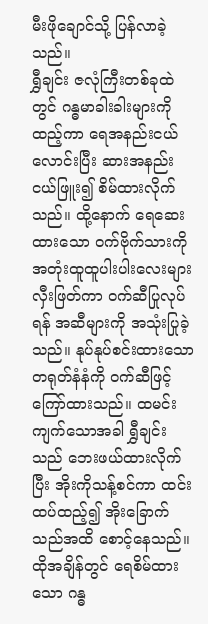မီးဖိုချောင်သို့ ပြန်လာခဲ့သည်။
ရွှီချင်း ဇလုံကြီးတစ်ခုထဲတွင် ဂန္ဓမာခါးခါးများကို ထည့်ကာ ရေအနည်းငယ်လောင်းပြီး ဆားအနည်းငယ်ဖြူး၍ စိမ်ထားလိုက်သည်။ ထို့နောက် ရေဆေးထားသော ဝက်ဗိုက်သားကို အတုံးထူထူပါးပါးလေးများ လှီးဖြတ်ကာ ဝက်ဆီပြုလုပ်ရန် အဆီများကို အသုံးပြုခဲ့သည်။ နုပ်နုပ်စင်းထားသော တရုတ်နံနံကို ဝက်ဆီဖြင့် ကြော်ထားသည်။ ထမင်းကျက်သောအခါ ရွှီချင်းသည် ဘေးဖယ်ထားလိုက်ပြီး အိုးကိုသန့်စင်ကာ ထင်းထပ်ထည့်၍ အိုးခြောက်သည်အထိ စောင့်နေသည်။
ထိုအချိန်တွင် ရေစိမ်ထားသော ဂန္ဓ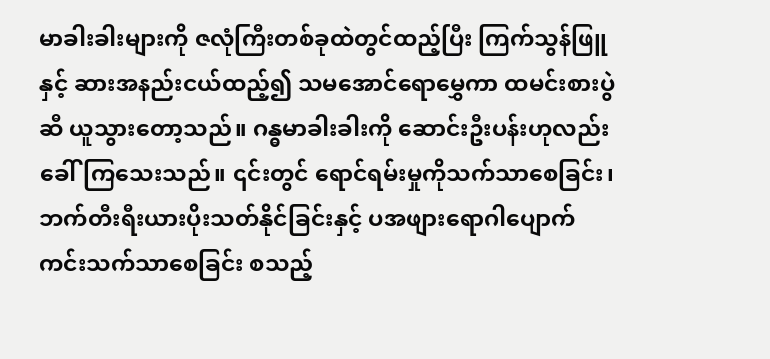မာခါးခါးများကို ဇလုံကြီးတစ်ခုထဲတွင်ထည့်ပြီး ကြက်သွန်ဖြူနှင့် ဆားအနည်းငယ်ထည့်၍ သမအောင်ရောမွှေကာ ထမင်းစားပွဲဆီ ယူသွားတော့သည်။ ဂန္ဓမာခါးခါးကို ဆောင်းဦးပန်းဟုလည်း ခေါ်ကြသေးသည်။ ၎င်းတွင် ရောင်ရမ်းမှုကိုသက်သာစေခြင်း၊ ဘက်တီးရီးယားပိုးသတ်နိုင်ခြင်းနှင့် ပအဖျားရောဂါပျောက်ကင်းသက်သာစေခြင်း စသည့်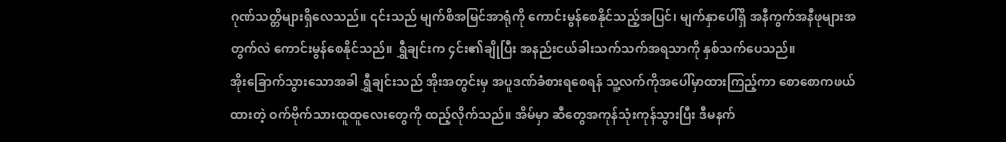ဂုဏ်သတ္တိများရှိလေသည်။ ၎င်းသည် မျက်စိအမြင်အာရုံကို ကောင်းမွန်စေနိုင်သည့်အပြင်၊ မျက်နှာပေါ်ရှိ အနီကွက်အနီဖုများအတွက်လဲ ကောင်းမွန်စေနိုင်သည်။ ရွှီချင်းက ၄င်း၏ချိုပြီး အနည်းငယ်ခါးသက်သက်အရသာကို နှစ်သက်ပေသည်။
အိုးခြောက်သွားသောအခါ ရွှီချင်းသည် အိုးအတွင်းမှ အပူဒဏ်ခံစားရစေရန် သူ့လက်ကိုအပေါ်မှာထားကြည့်ကာ စောစောကဖယ်ထားတဲ့ ဝက်ဗိုက်သားထူထူလေးတွေကို ထည့်လိုက်သည်။ အိမ်မှာ ဆီတွေအကုန်သုံးကုန်သွားပြီး ဒီမနက်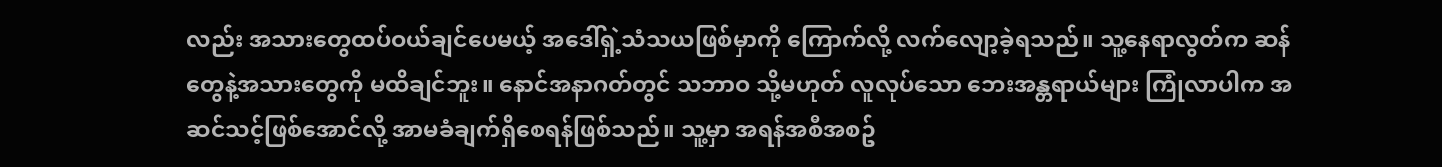လည်း အသားတွေထပ်ဝယ်ချင်ပေမယ့် အဒေါ်ရှဲ့သံသယဖြစ်မှာကို ကြောက်လို့ လက်လျော့ခဲ့ရသည်။ သူ့နေရာလွတ်က ဆန်တွေနဲ့အသားတွေကို မထိချင်ဘူး။ နောင်အနာဂတ်တွင် သဘာဝ သို့မဟုတ် လူလုပ်သော ဘေးအန္တရာယ်များ ကြုံလာပါက အဆင်သင့်ဖြစ်အောင်လို့ အာမခံချက်ရှိစေရန်ဖြစ်သည်။ သူ့မှာ အရန်အစီအစဥ်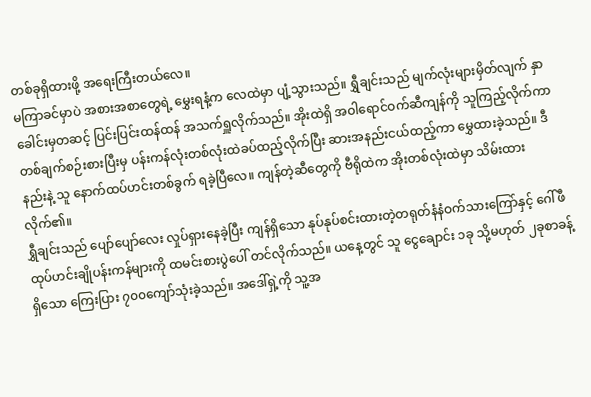တစ်ခုရှိထားဖို့ အရေးကြီးတယ်လေ။
မကြာခင်မှာပဲ အစားအစာတွေရဲ့ မွှေးရနံ့က လေထဲမှာ ပျံ့သွားသည်။ ရွှီချင်းသည် မျက်လုံးများမှိတ်လျက် နှာခေါင်းမှတဆင့် ပြင်းပြင်းထန်ထန် အသက်ရှူလိုက်သည်။ အိုးထဲရှိ အဝါရောင်ဝက်ဆီကျန်ကို သူကြည့်လိုက်ကာ တစ်ချက်စဉ်းစားပြီးမှ ပန်းကန်လုံးတစ်လုံးထဲခပ်ထည့်လိုက်ပြီး ဆားအနည်းငယ်ထည့်ကာ မွှေထားခဲ့သည်။ ဒီနည်းနဲ့ သူ နောက်ထပ်ဟင်းတစ်ခွက် ရခဲ့ပြီလေ။ ကျန်တဲ့ဆီတွေကို ဗီရိုထဲက အိုးတစ်လုံးထဲမှာ သိမ်းထားလိုက်၏။
ရွှီချင်းသည် ပျော်ပျော်လေး လှုပ်ရှားနေခဲ့ပြီး ကျန်ရှိသော နုပ်နုပ်စင်းထားတဲ့တရုတ်နံနံဝက်သားကြော်နှင့် ဂေါ်ဖီထုပ်ဟင်းချိုပန်းကန်များကို ထမင်းစားပွဲပေါ် တင်လိုက်သည်။ ယနေ့တွင် သူ ငွေချောင်း ၁ခု သို့မဟုတ် ၂ခုစာခန့်ရှိသော ကြေးပြား ၇၀၀ကျော်သုံးခဲ့သည်။ အဒေါ်ရှဲ့ကို သူ့အ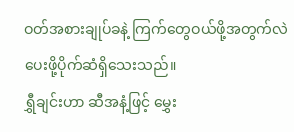ဝတ်အစားချုပ်ခနဲ့ ကြက်တွေဝယ်ဖို့အတွက်လဲ ပေးဖို့ပိုက်ဆံရှိသေးသည်။
ရွှီချင်းဟာ ဆီအနံ့ဖြင့် မွှေး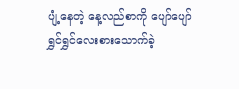ပျံ့နေတဲ့ နေ့လည်စာကို ပျော်ပျော်ရွှင်ရွှင်လေးစားသောက်ခဲ့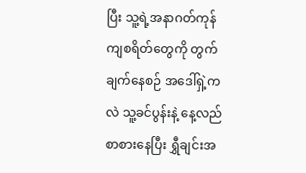ပြီး သူ့ရဲ့အနာဂတ်ကုန်ကျစရိတ်တွေကို တွက်ချက်နေစဉ် အဒေါ်ရှဲ့ကလဲ သူ့ခင်ပွန်းနဲ့ နေ့လည်စာစားနေပြီး ရွှီချင်းအ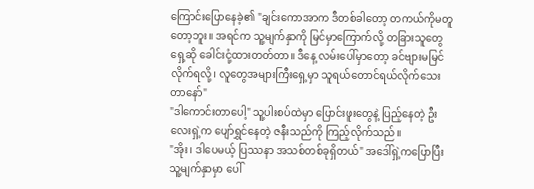ကြောင်းပြောနေခဲ့၏ "ချင်းကောအာက ဒီတစ်ခါတော့ တကယ်ကိုမတူတော့ဘူး။ အရင်က သူ့မျက်နှာကို မြင်မှာကြောက်လို့ တခြားသူတွေရှေ့ဆို ခေါင်းငုံ့ထားတတ်တာ။ ဒီနေ့ လမ်းပေါ်မှာတော့ ခင်ဗျားမမြင်လိုက်ရလို့၊ လူတွေအများကြီးရှေ့မှာ သူရယ်တောင်ရယ်လိုက်သေးတာနော်"
"ဒါကောင်းတာပေါ့" သူ့ပါးစပ်ထဲမှာ ပြောင်းဖူးတွေနဲ့ ပြည့်နေတဲ့ ဦးလေးရှဲ့က ပျော်ရွှင်နေတဲ့ ဇနီးသည်ကို ကြည့်လိုက်သည်။
"အိုး၊ ဒါပေမယ့် ပြဿနာ အသစ်တစ်ခုရှိတယ်" အဒေါ်ရှဲ့ကပြောပြီး သူ့မျက်နှာမှာ ပေါ်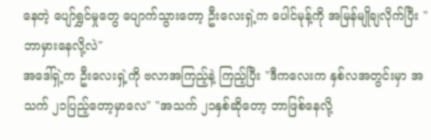နေတဲ့ ပျော်ရွှင်မှုတွေ ပျောက်သွားတော့ ဦးလေးရှဲ့က ပေါင်မုန့်ကို အမြန်မျိုချလိုက်ပြီး "ဘာမှားနေလို့လဲ"
အဒေါ်ရှဲ့က ဦးလေးရှဲ့ကို ဗလာအကြည့်နဲ့ ကြည့်ပြီး "ဒီကလေးက နှစ်လအတွင်းမှာ အသက် ၂၁ပြည့်တော့မှာလေ" "အသက် ၂၁နှစ်ဆိုတော့ ဘာဖြစ်နေလို့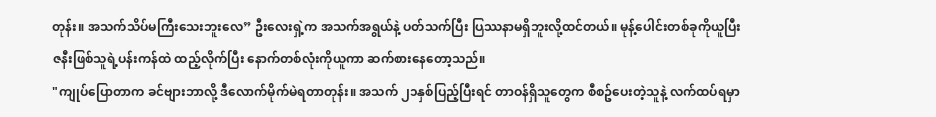တုန်း။ အသက်သိပ်မကြီးသေးဘူးလေ” ဦးလေးရှဲ့က အသက်အရွယ်နဲ့ ပတ်သက်ပြီး ပြဿနာမရှိဘူးလို့ထင်တယ်။ မုန့်ပေါင်းတစ်ခုကိုယူပြီး ဇနီးဖြစ်သူရဲ့ပန်းကန်ထဲ ထည့်လိုက်ပြီး နောက်တစ်လုံးကိုယူကာ ဆက်စားနေတော့သည်။
"ကျုပ်ပြောတာက ခင်ဗျားဘာလို့ ဒီလောက်မိုက်မဲရတာတုန်း။ အသက် ၂၁နှစ်ပြည့်ပြီးရင် တာဝန်ရှိသူတွေက စီစဥ်ပေးတဲ့သူနဲ့ လက်ထပ်ရမှာ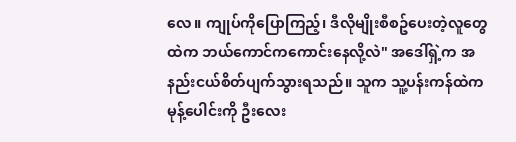လေ။ ကျုပ်ကိုပြောကြည့်၊ ဒီလိုမျိုးစီစဥ်ပေးတဲ့လူတွေထဲက ဘယ်ကောင်ကကောင်းနေလို့လဲ" အဒေါ်ရှဲ့က အနည်းငယ်စိတ်ပျက်သွားရသည်။ သူက သူ့ပန်းကန်ထဲက မုန့်ပေါင်းကို ဦးလေး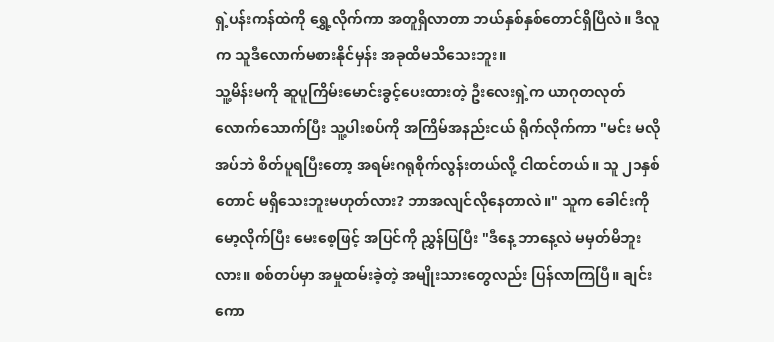ရှဲ့ပန်းကန်ထဲကို ရွှေ့လိုက်ကာ အတူရှိလာတာ ဘယ်နှစ်နှစ်တောင်ရှိပြီလဲ။ ဒီလူက သူဒီလောက်မစားနိုင်မှန်း အခုထိမသိသေးဘူး။
သူ့မိန်းမကို ဆူပူကြိမ်းမောင်းခွင့်ပေးထားတဲ့ ဦးလေးရှဲ့က ယာဂုတလုတ်လောက်သောက်ပြီး သူ့ပါးစပ်ကို အကြိမ်အနည်းငယ် ရိုက်လိုက်ကာ "မင်း မလိုအပ်ဘဲ စိတ်ပူရပြီးတော့ အရမ်းဂရုစိုက်လွန်းတယ်လို့ ငါထင်တယ်။ သူ ၂၁နှစ်တောင် မရှိသေးဘူးမဟုတ်လား? ဘာအလျင်လိုနေတာလဲ။" သူက ခေါင်းကို မော့လိုက်ပြီး မေးစေ့ဖြင့် အပြင်ကို ညွှန်ပြပြီး "ဒီနေ့ ဘာနေ့လဲ မမှတ်မိဘူးလား။ စစ်တပ်မှာ အမှုထမ်းခဲ့တဲ့ အမျိုးသားတွေလည်း ပြန်လာကြပြီ။ ချင်းကော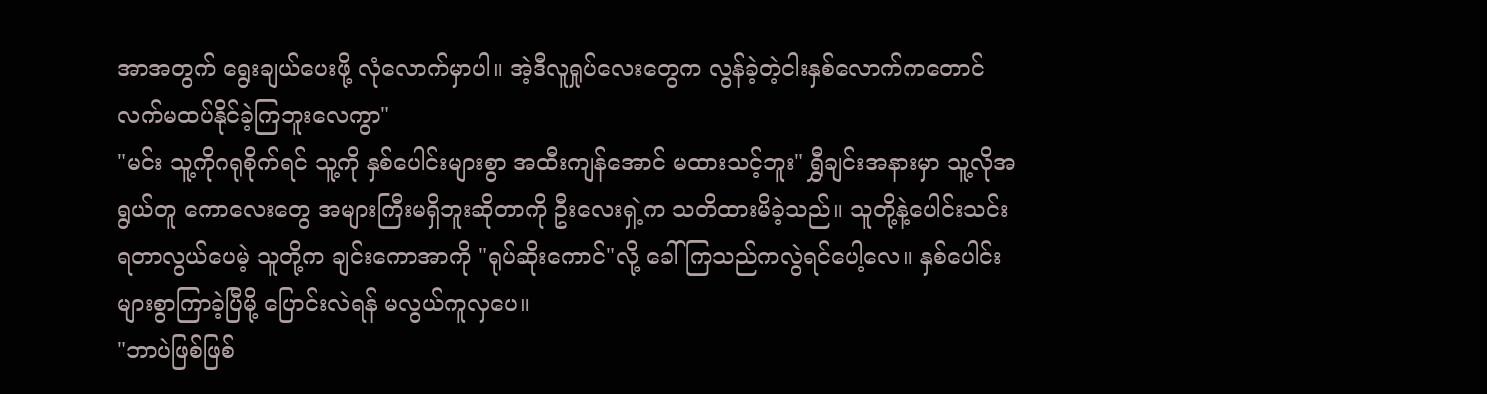အာအတွက် ရွေးချယ်ပေးဖို့ လုံလောက်မှာပါ။ အဲ့ဒီလူရှုပ်လေးတွေက လွန်ခဲ့တဲ့ငါးနှစ်လောက်ကတောင် လက်မထပ်နိုင်ခဲ့ကြဘူးလေကွာ"
"မင်း သူ့ကိုဂရုစိုက်ရင် သူ့ကို နှစ်ပေါင်းများစွာ အထီးကျန်အောင် မထားသင့်ဘူး" ရွှီချင်းအနားမှာ သူ့လိုအရွယ်တူ ကောလေးတွေ အများကြီးမရှိဘူးဆိုတာကို ဦးလေးရှဲ့က သတိထားမိခဲ့သည်။ သူတို့နဲ့ပေါင်းသင်းရတာလွယ်ပေမဲ့ သူတို့က ချင်းကောအာကို "ရုပ်ဆိုးကောင်"လို့ ခေါ်ကြသည်ကလွဲရင်ပေါ့လေ။ နှစ်ပေါင်းများစွာကြာခဲ့ပြီမို့ ပြောင်းလဲရန် မလွယ်ကူလှပေ။
"ဘာပဲဖြစ်ဖြစ်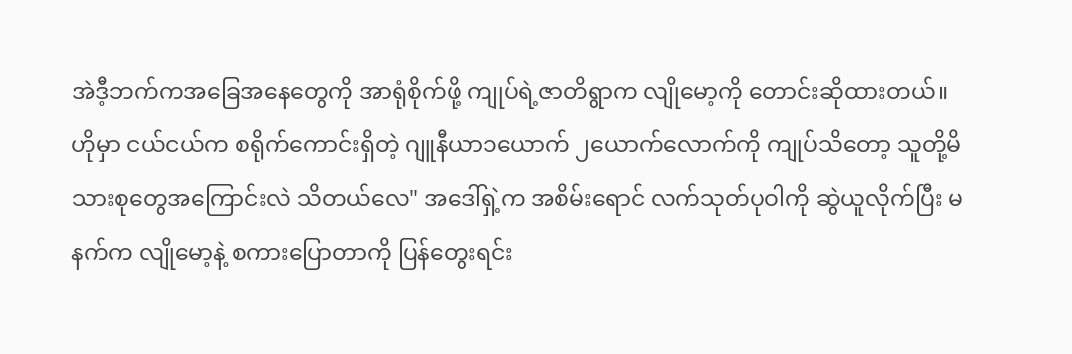အဲဒီ့ဘက်ကအခြေအနေတွေကို အာရုံစိုက်ဖို့ ကျုပ်ရဲ့ဇာတိရွာက လျိုမော့ကို တောင်းဆိုထားတယ်။ ဟိုမှာ ငယ်ငယ်က စရိုက်ကောင်းရှိတဲ့ ဂျူနီယာ၁ယောက် ၂ယောက်လောက်ကို ကျုပ်သိတော့ သူတို့မိသားစုတွေအကြောင်းလဲ သိတယ်လေ" အဒေါ်ရှဲ့က အစိမ်းရောင် လက်သုတ်ပုဝါကို ဆွဲယူလိုက်ပြီး မနက်က လျိုမော့နဲ့ စကားပြောတာကို ပြန်တွေးရင်း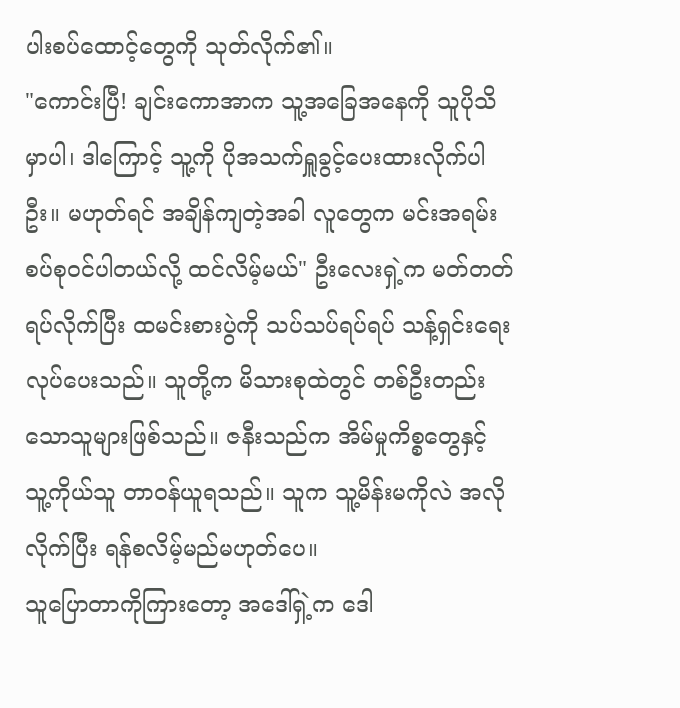ပါးစပ်ထောင့်တွေကို သုတ်လိုက်၏။
"ကောင်းပြီ! ချင်းကောအာက သူ့အခြေအနေကို သူပိုသိမှာပါ၊ ဒါကြောင့် သူ့ကို ပိုအသက်ရှူခွင့်ပေးထားလိုက်ပါဦး။ မဟုတ်ရင် အချိန်ကျတဲ့အခါ လူတွေက မင်းအရမ်းစပ်စုဝင်ပါတယ်လို့ ထင်လိမ့်မယ်" ဦးလေးရှဲ့က မတ်တတ်ရပ်လိုက်ပြီး ထမင်းစားပွဲကို သပ်သပ်ရပ်ရပ် သန့်ရှင်းရေးလုပ်ပေးသည်။ သူတို့က မိသားစုထဲတွင် တစ်ဦးတည်းသောသူများဖြစ်သည်။ ဇနီးသည်က အိမ်မှုကိစ္စတွေနှင့် သူ့ကိုယ်သူ တာဝန်ယူရသည်။ သူက သူ့မိန်းမကိုလဲ အလိုလိုက်ပြီး ရန်စလိမ့်မည်မဟုတ်ပေ။
သူပြောတာကိုကြားတော့ အဒေါ်ရှဲ့က ဒေါ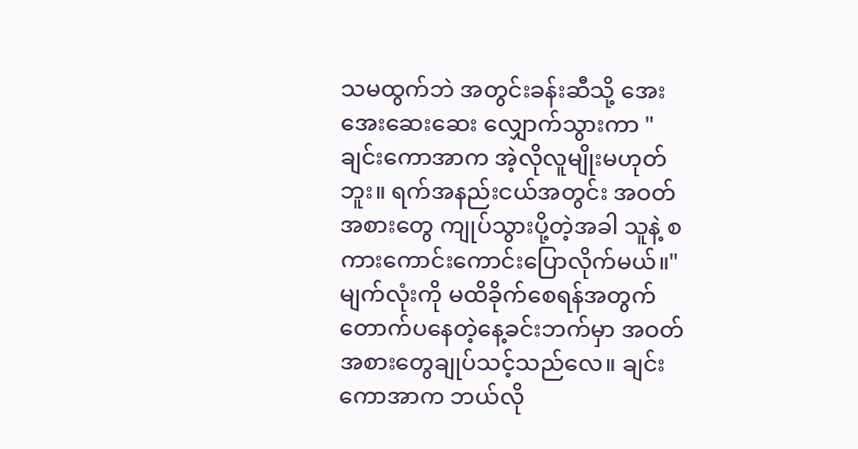သမထွက်ဘဲ အတွင်းခန်းဆီသို့ အေးအေးဆေးဆေး လျှောက်သွားကာ "ချင်းကောအာက အဲ့လိုလူမျိုးမဟုတ်ဘူး။ ရက်အနည်းငယ်အတွင်း အဝတ်အစားတွေ ကျုပ်သွားပို့တဲ့အခါ သူနဲ့ စကားကောင်းကောင်းပြောလိုက်မယ်။" မျက်လုံးကို မထိခိုက်စေရန်အတွက် တောက်ပနေတဲ့နေ့ခင်းဘက်မှာ အဝတ်အစားတွေချုပ်သင့်သည်လေ။ ချင်းကောအာက ဘယ်လို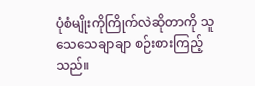ပုံစံမျိုးကိုကြိုက်လဲဆိုတာကို သူသေသေချာချာ စဉ်းစားကြည့်သည်။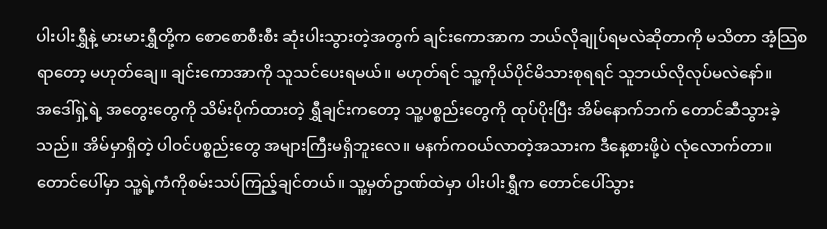ပါးပါးရွှီနဲ့ မားမားရွှီတို့က စောစောစီးစီး ဆုံးပါးသွားတဲ့အတွက် ချင်းကောအာက ဘယ်လိုချုပ်ရမလဲဆိုတာကို မသိတာ အံ့သြစရာတော့ မဟုတ်ချေ။ ချင်းကောအာကို သူသင်ပေးရမယ်။ မဟုတ်ရင် သူ့ကိုယ်ပိုင်မိသားစုရရင် သူဘယ်လိုလုပ်မလဲနော်။
အဒေါ်ရှဲ့ရဲ့ အတွေးတွေကို သိမ်းပိုက်ထားတဲ့ ရွှီချင်းကတော့ သူ့ပစ္စည်းတွေကို ထုပ်ပိုးပြီး အိမ်နောက်ဘက် တောင်ဆီသွားခဲ့သည်။ အိမ်မှာရှိတဲ့ ပါဝင်ပစ္စည်းတွေ အများကြီးမရှိဘူးလေ။ မနက်ကဝယ်လာတဲ့အသားက ဒီနေ့စားဖို့ပဲ လုံလောက်တာ။ တောင်ပေါ်မှာ သူ့ရဲ့ကံကိုစမ်းသပ်ကြည့်ချင်တယ်။ သူ့မှတ်ဥာဏ်ထဲမှာ ပါးပါးရွှီက တောင်ပေါ်သွား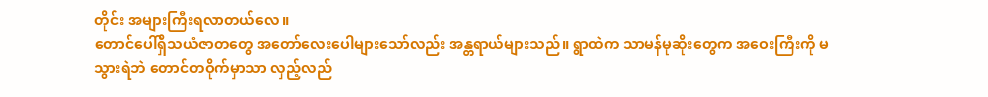တိုင်း အများကြီးရလာတယ်လေ။
တောင်ပေါ်ရှိသယံဇာတတွေ အတော်လေးပေါများသော်လည်း အန္တရာယ်များသည်။ ရွာထဲက သာမန်မုဆိုးတွေက အဝေးကြီးကို မသွားရဲဘဲ တောင်တဝိုက်မှာသာ လှည့်လည်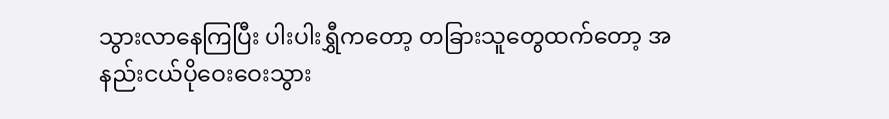သွားလာနေကြပြီး ပါးပါးရွှီကတော့ တခြားသူတွေထက်တော့ အနည်းငယ်ပိုဝေးဝေးသွား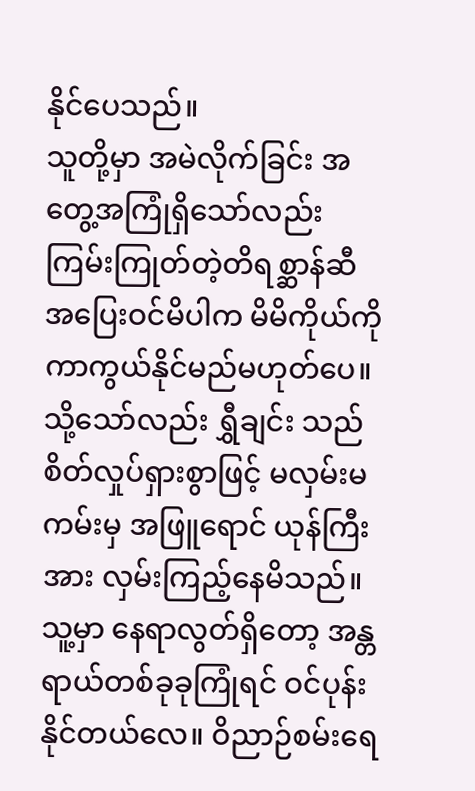နိုင်ပေသည်။
သူတို့မှာ အမဲလိုက်ခြင်း အတွေ့အကြုံရှိသော်လည်း ကြမ်းကြုတ်တဲ့တိရစ္ဆာန်ဆီ အပြေးဝင်မိပါက မိမိကိုယ်ကို ကာကွယ်နိုင်မည်မဟုတ်ပေ။ သို့သော်လည်း ရွှီချင်း သည် စိတ်လှုပ်ရှားစွာဖြင့် မလှမ်းမကမ်းမှ အဖြူရောင် ယုန်ကြီးအား လှမ်းကြည့်နေမိသည်။
သူ့မှာ နေရာလွတ်ရှိတော့ အန္တရာယ်တစ်ခုခုကြုံရင် ဝင်ပုန်းနိုင်တယ်လေ။ ဝိညာဉ်စမ်းရေ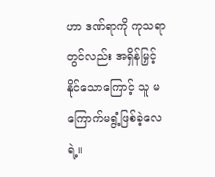ဟာ ဒဏ်ရာကို ကုသရာတွင်လည်း အရှိန်မြှင့်နိုင်သောကြောင့် သူ မကြောက်မရွံ့ဖြစ်ခဲ့လေရဲ့။